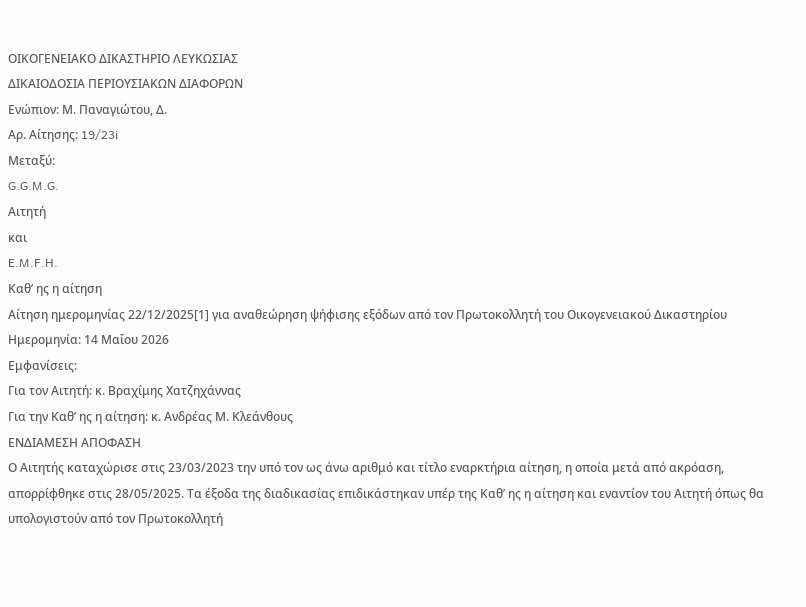ΟΙΚΟΓΕΝΕΙΑΚΟ ΔΙΚΑΣΤΗΡΙΟ ΛΕΥΚΩΣΙΑΣ
ΔΙΚΑΙΟΔΟΣΙΑ ΠΕΡΙΟΥΣΙΑΚΩΝ ΔΙΑΦΟΡΩΝ
Ενώπιον: Μ. Παναγιώτου, Δ.
Αρ. Αίτησης: 19/23i
Μεταξύ:
G.G.M.G.
Αιτητή
και
E.M.F.H.
Καθ’ ης η αίτηση
Αίτηση ημερομηνίας 22/12/2025[1] για αναθεώρηση ψήφισης εξόδων από τον Πρωτοκολλητή του Οικογενειακού Δικαστηρίου
Ημερομηνία: 14 Μαΐου 2026
Εμφανίσεις:
Για τον Αιτητή: κ. Βραχίμης Χατζηχάννας
Για την Καθ’ ης η αίτηση: κ. Ανδρέας Μ. Κλεάνθους
ΕΝΔΙΑΜΕΣΗ ΑΠΟΦΑΣΗ
Ο Αιτητής καταχώρισε στις 23/03/2023 την υπό τον ως άνω αριθμό και τίτλο εναρκτήρια αίτηση, η οποία μετά από ακρόαση, απορρίφθηκε στις 28/05/2025. Τα έξοδα της διαδικασίας επιδικάστηκαν υπέρ της Καθ’ ης η αίτηση και εναντίον του Αιτητή όπως θα υπολογιστούν από τον Πρωτοκολλητή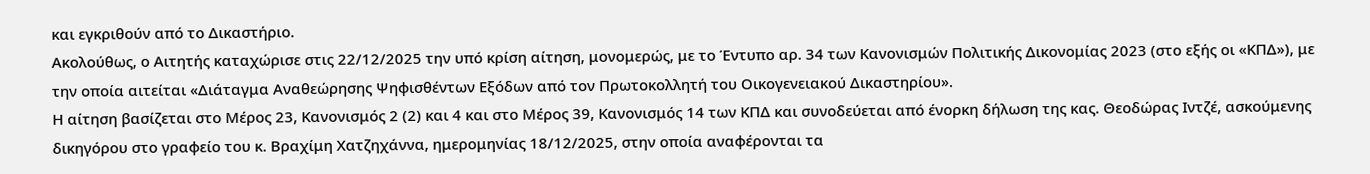και εγκριθούν από το Δικαστήριο.
Ακολούθως, ο Αιτητής καταχώρισε στις 22/12/2025 την υπό κρίση αίτηση, μονομερώς, με το Έντυπο αρ. 34 των Κανονισμών Πολιτικής Δικονομίας 2023 (στο εξής οι «ΚΠΔ»), με την οποία αιτείται «Διάταγμα Αναθεώρησης Ψηφισθέντων Εξόδων από τον Πρωτοκολλητή του Οικογενειακού Δικαστηρίου».
Η αίτηση βασίζεται στο Μέρος 23, Κανονισμός 2 (2) και 4 και στο Μέρος 39, Κανονισμός 14 των ΚΠΔ και συνοδεύεται από ένορκη δήλωση της κας. Θεοδώρας Ιντζέ, ασκούμενης δικηγόρου στο γραφείο του κ. Βραχίμη Χατζηχάννα, ημερομηνίας 18/12/2025, στην οποία αναφέρονται τα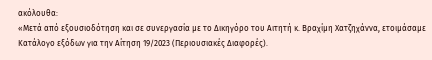ακόλουθα:
«Μετά από εξουσιοδότηση και σε συνεργασία με το Δικηγόρο του Αιτητή κ. Βραχίμη Χατζηχάννα, ετοιμάσαμε Κατάλογο εξόδων για την Αίτηση 19/2023 (Περιουσιακές Διαφορές).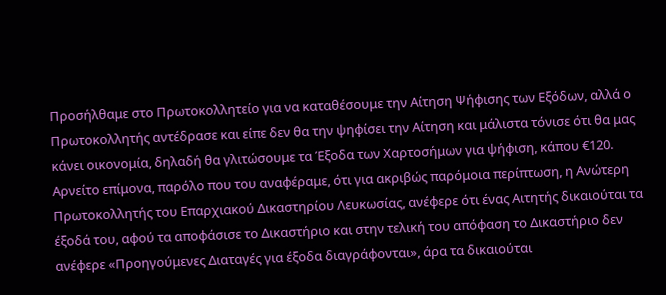Προσήλθαμε στο Πρωτοκολλητείο για να καταθέσουμε την Αίτηση Ψήφισης των Εξόδων, αλλά ο Πρωτοκολλητής αντέδρασε και είπε δεν θα την ψηφίσει την Αίτηση και μάλιστα τόνισε ότι θα μας κάνει οικονομία, δηλαδή θα γλιτώσουμε τα Έξοδα των Χαρτοσήμων για ψήφιση, κάπου €120.
Αρνείτο επίμονα, παρόλο που του αναφέραμε, ότι για ακριβώς παρόμοια περίπτωση, η Ανώτερη Πρωτοκολλητής του Επαρχιακού Δικαστηρίου Λευκωσίας, ανέφερε ότι ένας Αιτητής δικαιούται τα έξοδά του, αφού τα αποφάσισε το Δικαστήριο και στην τελική του απόφαση το Δικαστήριο δεν ανέφερε «Προηγούμενες Διαταγές για έξοδα διαγράφονται», άρα τα δικαιούται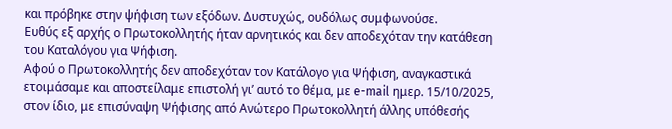και πρόβηκε στην ψήφιση των εξόδων. Δυστυχώς, ουδόλως συμφωνούσε.
Ευθύς εξ αρχής ο Πρωτοκολλητής ήταν αρνητικός και δεν αποδεχόταν την κατάθεση του Καταλόγου για Ψήφιση.
Αφού ο Πρωτοκολλητής δεν αποδεχόταν τον Κατάλογο για Ψήφιση, αναγκαστικά ετοιμάσαμε και αποστείλαμε επιστολή γι’ αυτό το θέμα, με e-mail ημερ. 15/10/2025, στον ίδιο, με επισύναψη Ψήφισης από Ανώτερο Πρωτοκολλητή άλλης υπόθεσής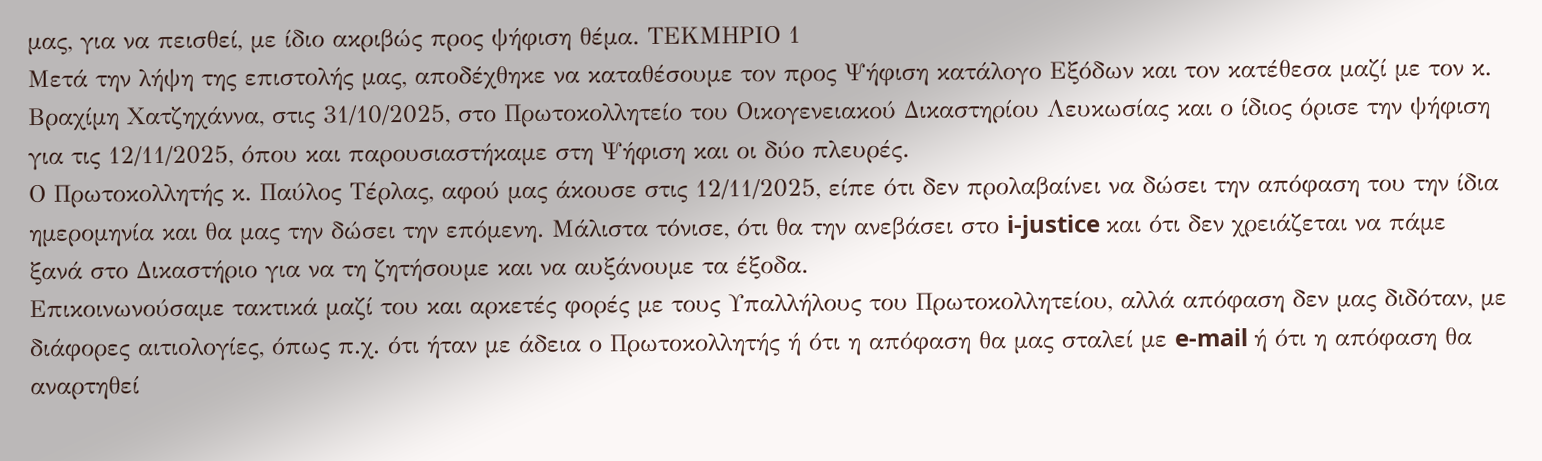μας, για να πεισθεί, με ίδιο ακριβώς προς ψήφιση θέμα. ΤΕΚΜΗΡΙΟ 1
Μετά την λήψη της επιστολής μας, αποδέχθηκε να καταθέσουμε τον προς Ψήφιση κατάλογο Εξόδων και τον κατέθεσα μαζί με τον κ. Βραχίμη Χατζηχάννα, στις 31/10/2025, στο Πρωτοκολλητείο του Οικογενειακού Δικαστηρίου Λευκωσίας και ο ίδιος όρισε την ψήφιση για τις 12/11/2025, όπου και παρουσιαστήκαμε στη Ψήφιση και οι δύο πλευρές.
Ο Πρωτοκολλητής κ. Παύλος Τέρλας, αφού μας άκουσε στις 12/11/2025, είπε ότι δεν προλαβαίνει να δώσει την απόφαση του την ίδια ημερομηνία και θα μας την δώσει την επόμενη. Μάλιστα τόνισε, ότι θα την ανεβάσει στο i-justice και ότι δεν χρειάζεται να πάμε ξανά στο Δικαστήριο για να τη ζητήσουμε και να αυξάνουμε τα έξοδα.
Επικοινωνούσαμε τακτικά μαζί του και αρκετές φορές με τους Υπαλλήλους του Πρωτοκολλητείου, αλλά απόφαση δεν μας διδόταν, με διάφορες αιτιολογίες, όπως π.χ. ότι ήταν με άδεια ο Πρωτοκολλητής ή ότι η απόφαση θα μας σταλεί με e-mail ή ότι η απόφαση θα αναρτηθεί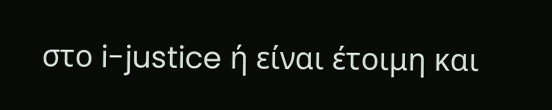στο i-justice ή είναι έτοιμη και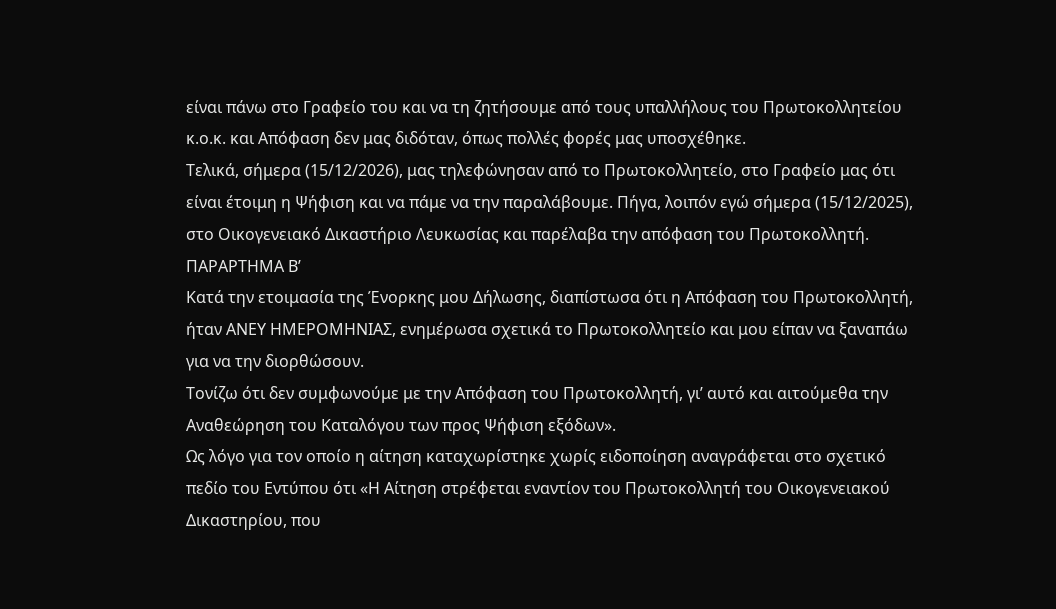είναι πάνω στο Γραφείο του και να τη ζητήσουμε από τους υπαλλήλους του Πρωτοκολλητείου κ.ο.κ. και Απόφαση δεν μας διδόταν, όπως πολλές φορές μας υποσχέθηκε.
Τελικά, σήμερα (15/12/2026), μας τηλεφώνησαν από το Πρωτοκολλητείο, στο Γραφείο μας ότι είναι έτοιμη η Ψήφιση και να πάμε να την παραλάβουμε. Πήγα, λοιπόν εγώ σήμερα (15/12/2025), στο Οικογενειακό Δικαστήριο Λευκωσίας και παρέλαβα την απόφαση του Πρωτοκολλητή. ΠΑΡΑΡΤΗΜΑ Β’
Κατά την ετοιμασία της Ένορκης μου Δήλωσης, διαπίστωσα ότι η Απόφαση του Πρωτοκολλητή, ήταν ΑΝΕΥ ΗΜΕΡΟΜΗΝΙΑΣ, ενημέρωσα σχετικά το Πρωτοκολλητείο και μου είπαν να ξαναπάω για να την διορθώσουν.
Τονίζω ότι δεν συμφωνούμε με την Απόφαση του Πρωτοκολλητή, γι’ αυτό και αιτούμεθα την Αναθεώρηση του Καταλόγου των προς Ψήφιση εξόδων».
Ως λόγο για τον οποίο η αίτηση καταχωρίστηκε χωρίς ειδοποίηση αναγράφεται στο σχετικό πεδίο του Εντύπου ότι «Η Αίτηση στρέφεται εναντίον του Πρωτοκολλητή του Οικογενειακού Δικαστηρίου, που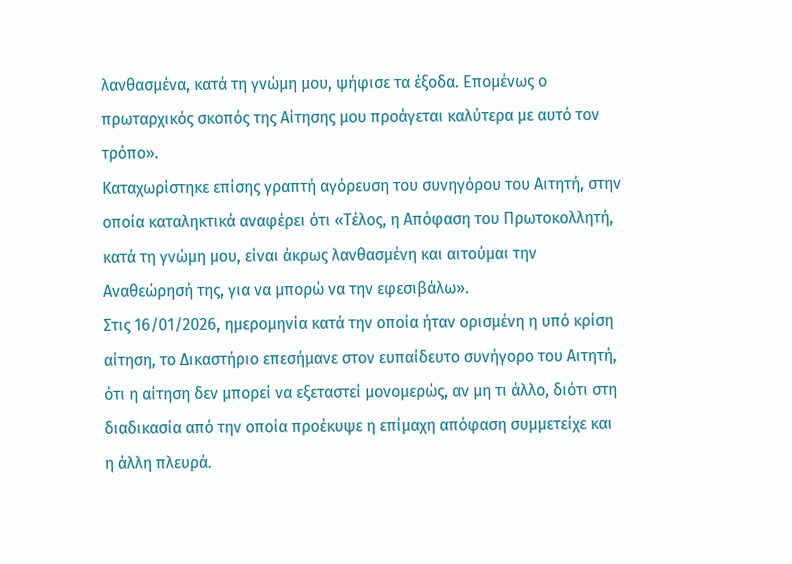λανθασμένα, κατά τη γνώμη μου, ψήφισε τα έξοδα. Επομένως ο πρωταρχικός σκοπός της Αίτησης μου προάγεται καλύτερα με αυτό τον τρόπο».
Καταχωρίστηκε επίσης γραπτή αγόρευση του συνηγόρου του Αιτητή, στην οποία καταληκτικά αναφέρει ότι «Τέλος, η Απόφαση του Πρωτοκολλητή, κατά τη γνώμη μου, είναι άκρως λανθασμένη και αιτούμαι την Αναθεώρησή της, για να μπορώ να την εφεσιβάλω».
Στις 16/01/2026, ημερομηνία κατά την οποία ήταν ορισμένη η υπό κρίση αίτηση, το Δικαστήριο επεσήμανε στον ευπαίδευτο συνήγορο του Αιτητή, ότι η αίτηση δεν μπορεί να εξεταστεί μονομερώς, αν μη τι άλλο, διότι στη διαδικασία από την οποία προέκυψε η επίμαχη απόφαση συμμετείχε και η άλλη πλευρά.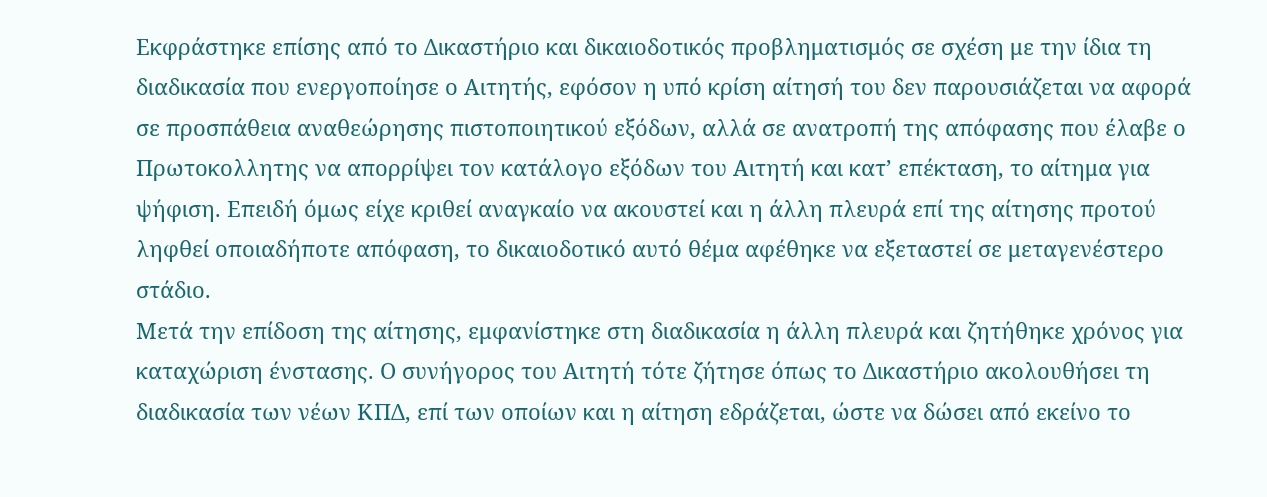Εκφράστηκε επίσης από το Δικαστήριο και δικαιοδοτικός προβληματισμός σε σχέση με την ίδια τη διαδικασία που ενεργοποίησε ο Αιτητής, εφόσον η υπό κρίση αίτησή του δεν παρουσιάζεται να αφορά σε προσπάθεια αναθεώρησης πιστοποιητικού εξόδων, αλλά σε ανατροπή της απόφασης που έλαβε ο Πρωτοκολλητης να απορρίψει τον κατάλογο εξόδων του Αιτητή και κατ’ επέκταση, το αίτημα για ψήφιση. Επειδή όμως είχε κριθεί αναγκαίο να ακουστεί και η άλλη πλευρά επί της αίτησης προτού ληφθεί οποιαδήποτε απόφαση, το δικαιοδοτικό αυτό θέμα αφέθηκε να εξεταστεί σε μεταγενέστερο στάδιο.
Μετά την επίδοση της αίτησης, εμφανίστηκε στη διαδικασία η άλλη πλευρά και ζητήθηκε χρόνος για καταχώριση ένστασης. Ο συνήγορος του Αιτητή τότε ζήτησε όπως το Δικαστήριο ακολουθήσει τη διαδικασία των νέων ΚΠΔ, επί των οποίων και η αίτηση εδράζεται, ώστε να δώσει από εκείνο το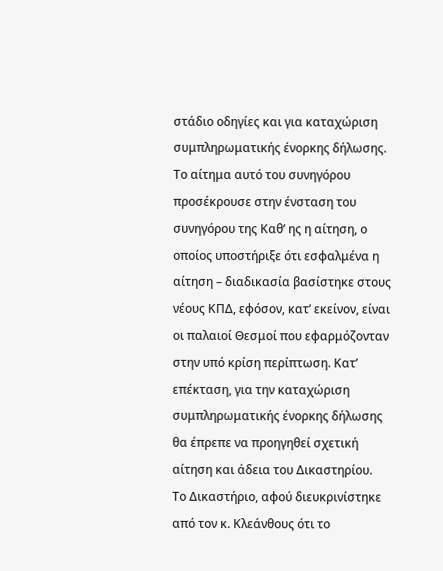στάδιο οδηγίες και για καταχώριση συμπληρωματικής ένορκης δήλωσης. Το αίτημα αυτό του συνηγόρου προσέκρουσε στην ένσταση του συνηγόρου της Καθ’ ης η αίτηση, ο οποίος υποστήριξε ότι εσφαλμένα η αίτηση – διαδικασία βασίστηκε στους νέους ΚΠΔ, εφόσον, κατ’ εκείνον, είναι οι παλαιοί Θεσμοί που εφαρμόζονταν στην υπό κρίση περίπτωση. Κατ’ επέκταση, για την καταχώριση συμπληρωματικής ένορκης δήλωσης θα έπρεπε να προηγηθεί σχετική αίτηση και άδεια του Δικαστηρίου.
Το Δικαστήριο, αφού διευκρινίστηκε από τον κ. Κλεάνθους ότι το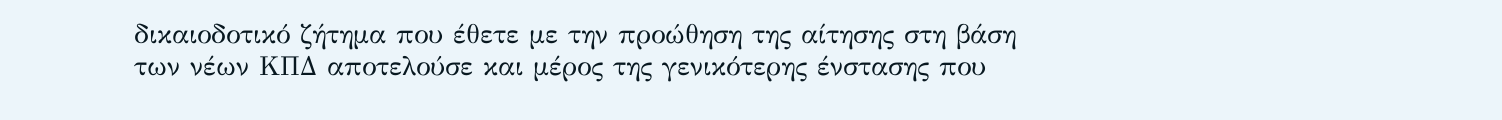δικαιοδοτικό ζήτημα που έθετε με την προώθηση της αίτησης στη βάση των νέων ΚΠΔ αποτελούσε και μέρος της γενικότερης ένστασης που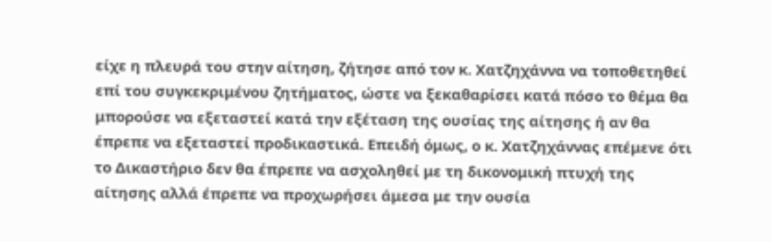είχε η πλευρά του στην αίτηση, ζήτησε από τον κ. Χατζηχάννα να τοποθετηθεί επί του συγκεκριμένου ζητήματος, ώστε να ξεκαθαρίσει κατά πόσο το θέμα θα μπορούσε να εξεταστεί κατά την εξέταση της ουσίας της αίτησης ή αν θα έπρεπε να εξεταστεί προδικαστικά. Επειδή όμως, ο κ. Χατζηχάννας επέμενε ότι το Δικαστήριο δεν θα έπρεπε να ασχοληθεί με τη δικονομική πτυχή της αίτησης αλλά έπρεπε να προχωρήσει άμεσα με την ουσία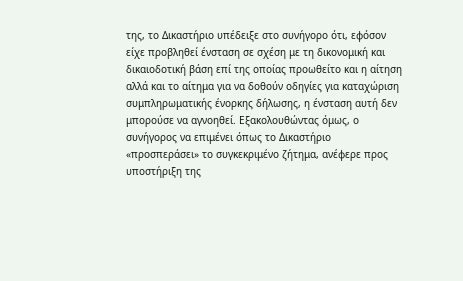της, το Δικαστήριο υπέδειξε στο συνήγορο ότι, εφόσον είχε προβληθεί ένσταση σε σχέση με τη δικονομική και δικαιοδοτική βάση επί της οποίας προωθείτο και η αίτηση αλλά και το αίτημα για να δοθούν οδηγίες για καταχώριση συμπληρωματικής ένορκης δήλωσης, η ένσταση αυτή δεν μπορούσε να αγνοηθεί. Εξακολουθώντας όμως, ο συνήγορος να επιμένει όπως το Δικαστήριο «προσπεράσει» το συγκεκριμένο ζήτημα, ανέφερε προς υποστήριξη της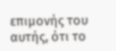επιμονής του αυτής, ότι το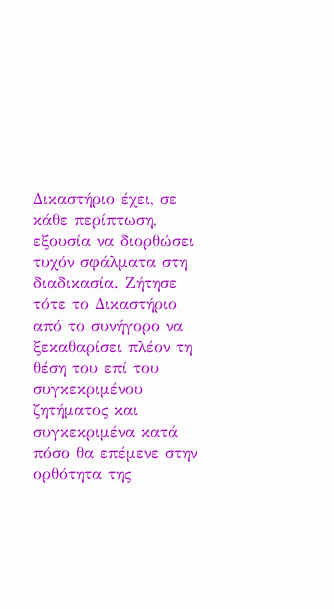Δικαστήριο έχει, σε κάθε περίπτωση, εξουσία να διορθώσει τυχόν σφάλματα στη διαδικασία. Ζήτησε τότε το Δικαστήριο από το συνήγορο να ξεκαθαρίσει πλέον τη θέση του επί του συγκεκριμένου ζητήματος και συγκεκριμένα κατά πόσο θα επέμενε στην ορθότητα της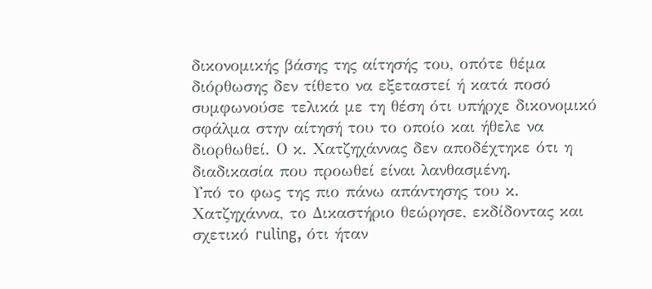δικονομικής βάσης της αίτησής του, οπότε θέμα διόρθωσης δεν τίθετο να εξεταστεί ή κατά ποσό συμφωνούσε τελικά με τη θέση ότι υπήρχε δικονομικό σφάλμα στην αίτησή του το οποίο και ήθελε να διορθωθεί. Ο κ. Χατζηχάννας δεν αποδέχτηκε ότι η διαδικασία που προωθεί είναι λανθασμένη.
Υπό το φως της πιο πάνω απάντησης του κ. Χατζηχάννα, το Δικαστήριο θεώρησε, εκδίδοντας και σχετικό ruling, ότι ήταν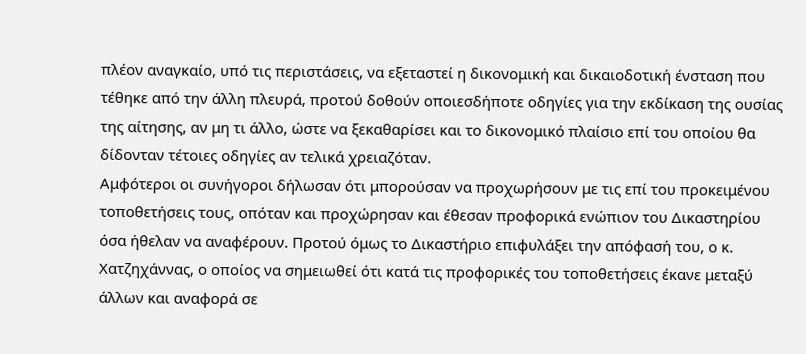πλέον αναγκαίο, υπό τις περιστάσεις, να εξεταστεί η δικονομική και δικαιοδοτική ένσταση που τέθηκε από την άλλη πλευρά, προτού δοθούν οποιεσδήποτε οδηγίες για την εκδίκαση της ουσίας της αίτησης, αν μη τι άλλο, ώστε να ξεκαθαρίσει και το δικονομικό πλαίσιο επί του οποίου θα δίδονταν τέτοιες οδηγίες αν τελικά χρειαζόταν.
Αμφότεροι οι συνήγοροι δήλωσαν ότι μπορούσαν να προχωρήσουν με τις επί του προκειμένου τοποθετήσεις τους, οπόταν και προχώρησαν και έθεσαν προφορικά ενώπιον του Δικαστηρίου όσα ήθελαν να αναφέρουν. Προτού όμως το Δικαστήριο επιφυλάξει την απόφασή του, ο κ. Χατζηχάννας, ο οποίος να σημειωθεί ότι κατά τις προφορικές του τοποθετήσεις έκανε μεταξύ άλλων και αναφορά σε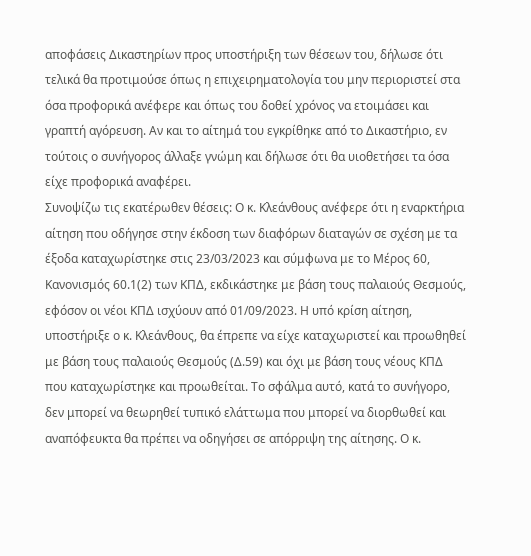αποφάσεις Δικαστηρίων προς υποστήριξη των θέσεων του, δήλωσε ότι τελικά θα προτιμούσε όπως η επιχειρηματολογία του μην περιοριστεί στα όσα προφορικά ανέφερε και όπως του δοθεί χρόνος να ετοιμάσει και γραπτή αγόρευση. Αν και το αίτημά του εγκρίθηκε από το Δικαστήριο, εν τούτοις ο συνήγορος άλλαξε γνώμη και δήλωσε ότι θα υιοθετήσει τα όσα είχε προφορικά αναφέρει.
Συνοψίζω τις εκατέρωθεν θέσεις: Ο κ. Κλεάνθους ανέφερε ότι η εναρκτήρια αίτηση που οδήγησε στην έκδοση των διαφόρων διαταγών σε σχέση με τα έξοδα καταχωρίστηκε στις 23/03/2023 και σύμφωνα με το Μέρος 60, Κανονισμός 60.1(2) των ΚΠΔ, εκδικάστηκε με βάση τους παλαιούς Θεσμούς, εφόσον οι νέοι ΚΠΔ ισχύουν από 01/09/2023. Η υπό κρίση αίτηση, υποστήριξε ο κ. Κλεάνθους, θα έπρεπε να είχε καταχωριστεί και προωθηθεί με βάση τους παλαιούς Θεσμούς (Δ.59) και όχι με βάση τους νέους ΚΠΔ που καταχωρίστηκε και προωθείται. Το σφάλμα αυτό, κατά το συνήγορο, δεν μπορεί να θεωρηθεί τυπικό ελάττωμα που μπορεί να διορθωθεί και αναπόφευκτα θα πρέπει να οδηγήσει σε απόρριψη της αίτησης. Ο κ.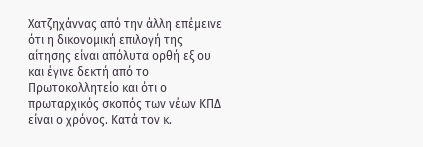Χατζηχάννας από την άλλη επέμεινε ότι η δικονομική επιλογή της αίτησης είναι απόλυτα ορθή εξ ου και έγινε δεκτή από το Πρωτοκολλητείο και ότι ο πρωταρχικός σκοπός των νέων ΚΠΔ είναι ο χρόνος. Κατά τον κ.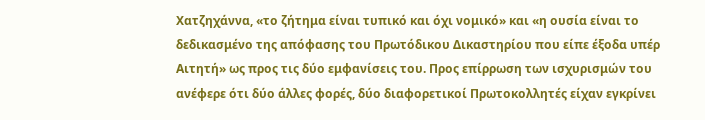Χατζηχάννα, «το ζήτημα είναι τυπικό και όχι νομικό» και «η ουσία είναι το δεδικασμένο της απόφασης του Πρωτόδικου Δικαστηρίου που είπε έξοδα υπέρ Αιτητή» ως προς τις δύο εμφανίσεις του. Προς επίρρωση των ισχυρισμών του ανέφερε ότι δύο άλλες φορές, δύο διαφορετικοί Πρωτοκολλητές είχαν εγκρίνει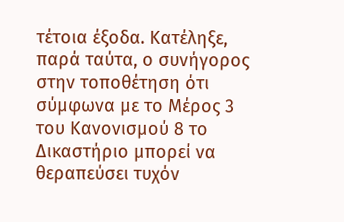τέτοια έξοδα. Κατέληξε, παρά ταύτα, ο συνήγορος στην τοποθέτηση ότι σύμφωνα με το Μέρος 3 του Κανονισμού 8 το Δικαστήριο μπορεί να θεραπεύσει τυχόν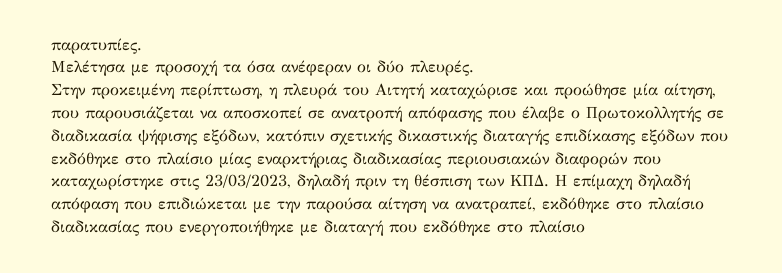παρατυπίες.
Μελέτησα με προσοχή τα όσα ανέφεραν οι δύο πλευρές.
Στην προκειμένη περίπτωση, η πλευρά του Αιτητή καταχώρισε και προώθησε μία αίτηση, που παρουσιάζεται να αποσκοπεί σε ανατροπή απόφασης που έλαβε ο Πρωτοκολλητής σε διαδικασία ψήφισης εξόδων, κατόπιν σχετικής δικαστικής διαταγής επιδίκασης εξόδων που εκδόθηκε στο πλαίσιο μίας εναρκτήριας διαδικασίας περιουσιακών διαφορών που καταχωρίστηκε στις 23/03/2023, δηλαδή πριν τη θέσπιση των ΚΠΔ. Η επίμαχη δηλαδή απόφαση που επιδιώκεται με την παρούσα αίτηση να ανατραπεί, εκδόθηκε στο πλαίσιο διαδικασίας που ενεργοποιήθηκε με διαταγή που εκδόθηκε στο πλαίσιο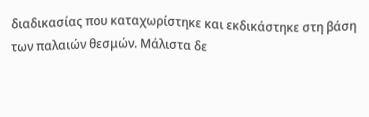διαδικασίας που καταχωρίστηκε και εκδικάστηκε στη βάση των παλαιών θεσμών. Μάλιστα δε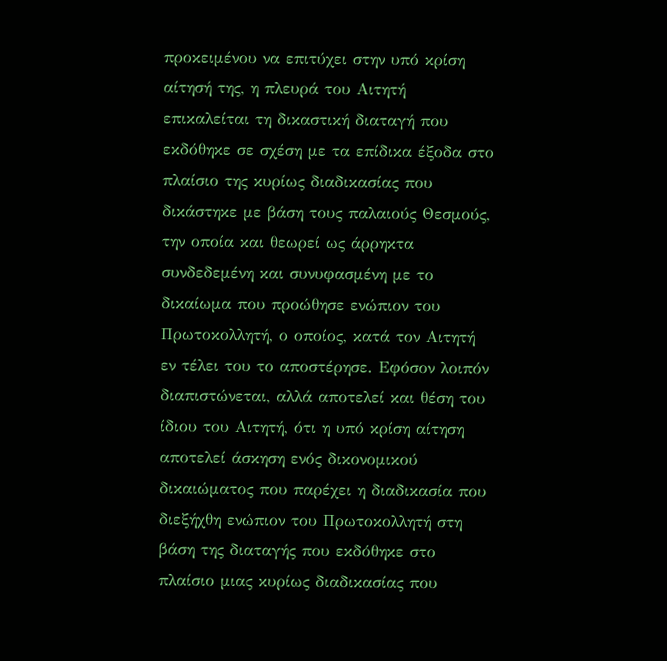προκειμένου να επιτύχει στην υπό κρίση αίτησή της, η πλευρά του Αιτητή επικαλείται τη δικαστική διαταγή που εκδόθηκε σε σχέση με τα επίδικα έξοδα στο πλαίσιο της κυρίως διαδικασίας που δικάστηκε με βάση τους παλαιούς Θεσμούς, την οποία και θεωρεί ως άρρηκτα συνδεδεμένη και συνυφασμένη με το δικαίωμα που προώθησε ενώπιον του Πρωτοκολλητή, ο οποίος, κατά τον Αιτητή εν τέλει του το αποστέρησε. Εφόσον λοιπόν διαπιστώνεται, αλλά αποτελεί και θέση του ίδιου του Αιτητή, ότι η υπό κρίση αίτηση αποτελεί άσκηση ενός δικονομικού δικαιώματος που παρέχει η διαδικασία που διεξήχθη ενώπιον του Πρωτοκολλητή στη βάση της διαταγής που εκδόθηκε στο πλαίσιο μιας κυρίως διαδικασίας που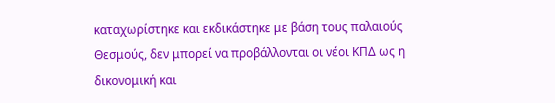καταχωρίστηκε και εκδικάστηκε με βάση τους παλαιούς Θεσμούς, δεν μπορεί να προβάλλονται οι νέοι ΚΠΔ ως η δικονομική και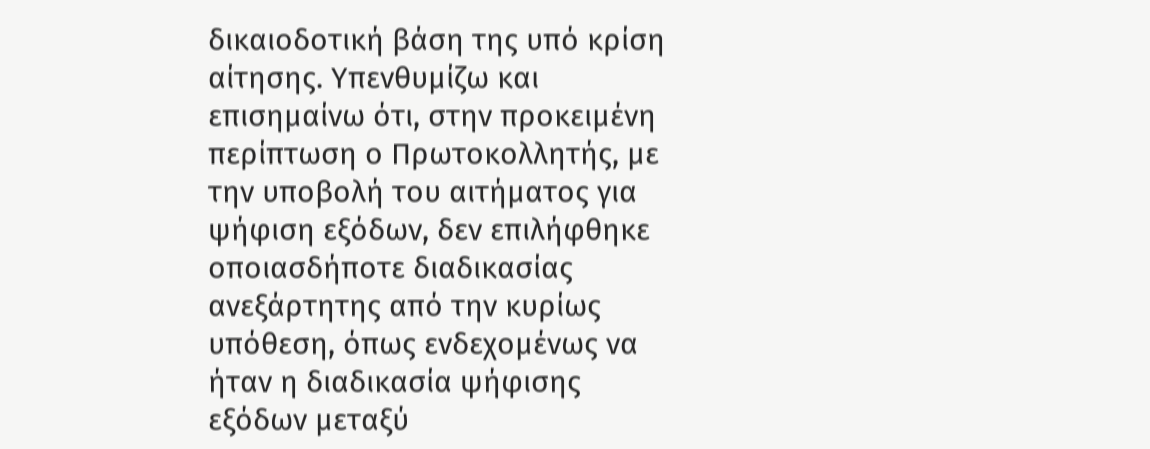δικαιοδοτική βάση της υπό κρίση αίτησης. Υπενθυμίζω και επισημαίνω ότι, στην προκειμένη περίπτωση ο Πρωτοκολλητής, με την υποβολή του αιτήματος για ψήφιση εξόδων, δεν επιλήφθηκε οποιασδήποτε διαδικασίας ανεξάρτητης από την κυρίως υπόθεση, όπως ενδεχομένως να ήταν η διαδικασία ψήφισης εξόδων μεταξύ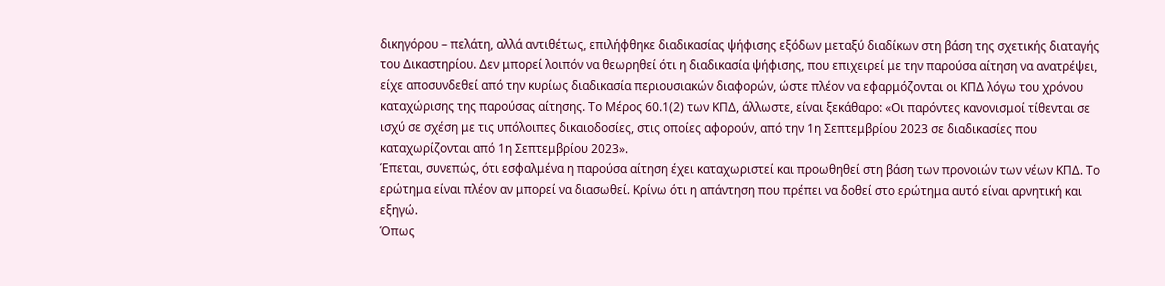δικηγόρου – πελάτη, αλλά αντιθέτως, επιλήφθηκε διαδικασίας ψήφισης εξόδων μεταξύ διαδίκων στη βάση της σχετικής διαταγής του Δικαστηρίου. Δεν μπορεί λοιπόν να θεωρηθεί ότι η διαδικασία ψήφισης, που επιχειρεί με την παρούσα αίτηση να ανατρέψει, είχε αποσυνδεθεί από την κυρίως διαδικασία περιουσιακών διαφορών, ώστε πλέον να εφαρμόζονται οι ΚΠΔ λόγω του χρόνου καταχώρισης της παρούσας αίτησης. Το Μέρος 60.1(2) των ΚΠΔ, άλλωστε, είναι ξεκάθαρο: «Οι παρόντες κανονισμοί τίθενται σε ισχύ σε σχέση με τις υπόλοιπες δικαιοδοσίες, στις οποίες αφορούν, από την 1η Σεπτεμβρίου 2023 σε διαδικασίες που καταχωρίζονται από 1η Σεπτεμβρίου 2023».
Έπεται, συνεπώς, ότι εσφαλμένα η παρούσα αίτηση έχει καταχωριστεί και προωθηθεί στη βάση των προνοιών των νέων ΚΠΔ. Το ερώτημα είναι πλέον αν μπορεί να διασωθεί. Κρίνω ότι η απάντηση που πρέπει να δοθεί στο ερώτημα αυτό είναι αρνητική και εξηγώ.
Όπως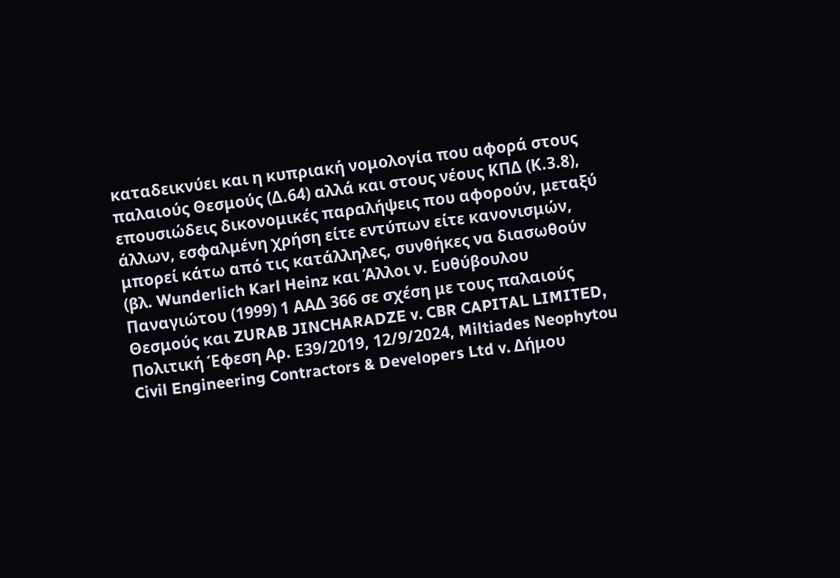καταδεικνύει και η κυπριακή νομολογία που αφορά στους παλαιούς Θεσμούς (Δ.64) αλλά και στους νέους ΚΠΔ (Κ.3.8), επουσιώδεις δικονομικές παραλήψεις που αφορούν, μεταξύ άλλων, εσφαλμένη χρήση είτε εντύπων είτε κανονισμών, μπορεί κάτω από τις κατάλληλες, συνθήκες να διασωθούν (βλ. Wunderlich Karl Heinz και Άλλοι ν. Eυθύβουλου Παναγιώτου (1999) 1 ΑΑΔ 366 σε σχέση με τους παλαιούς Θεσμούς και ZURAB JINCHARADZE v. CBR CAPITAL LIMITED, Πολιτική Έφεση Αρ. Ε39/2019, 12/9/2024, Miltiades Neophytou Civil Engineering Contractors & Developers Ltd v. Δήμου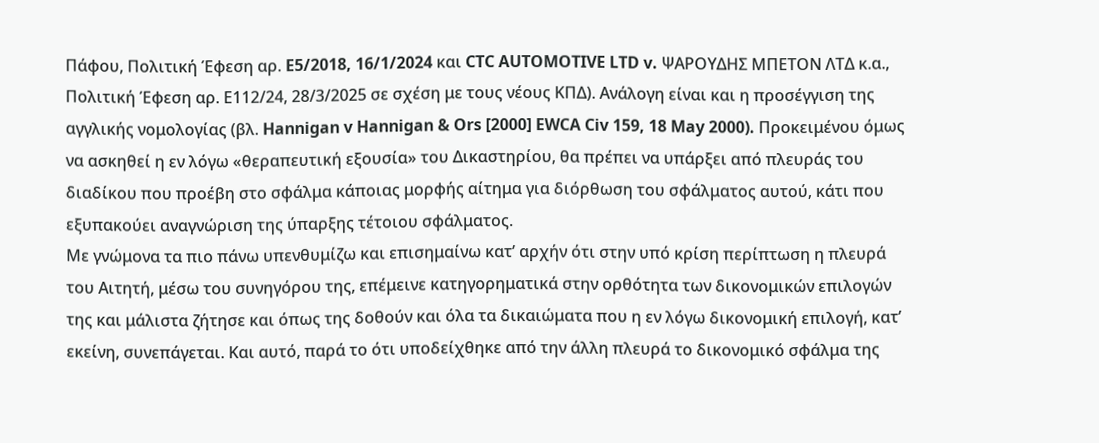Πάφου, Πολιτική Έφεση αρ. E5/2018, 16/1/2024 και CTC AUTOMOTIVE LTD v. ΨΑΡΟΥΔΗΣ ΜΠΕΤΟΝ ΛΤΔ κ.α., Πολιτική Έφεση αρ. Ε112/24, 28/3/2025 σε σχέση με τους νέους ΚΠΔ). Ανάλογη είναι και η προσέγγιση της αγγλικής νομολογίας (βλ. Hannigan v Hannigan & Ors [2000] EWCA Civ 159, 18 May 2000). Προκειμένου όμως να ασκηθεί η εν λόγω «θεραπευτική εξουσία» του Δικαστηρίου, θα πρέπει να υπάρξει από πλευράς του διαδίκου που προέβη στο σφάλμα κάποιας μορφής αίτημα για διόρθωση του σφάλματος αυτού, κάτι που εξυπακούει αναγνώριση της ύπαρξης τέτοιου σφάλματος.
Με γνώμονα τα πιο πάνω υπενθυμίζω και επισημαίνω κατ’ αρχήν ότι στην υπό κρίση περίπτωση η πλευρά του Αιτητή, μέσω του συνηγόρου της, επέμεινε κατηγορηματικά στην ορθότητα των δικονομικών επιλογών της και μάλιστα ζήτησε και όπως της δοθούν και όλα τα δικαιώματα που η εν λόγω δικονομική επιλογή, κατ’ εκείνη, συνεπάγεται. Και αυτό, παρά το ότι υποδείχθηκε από την άλλη πλευρά το δικονομικό σφάλμα της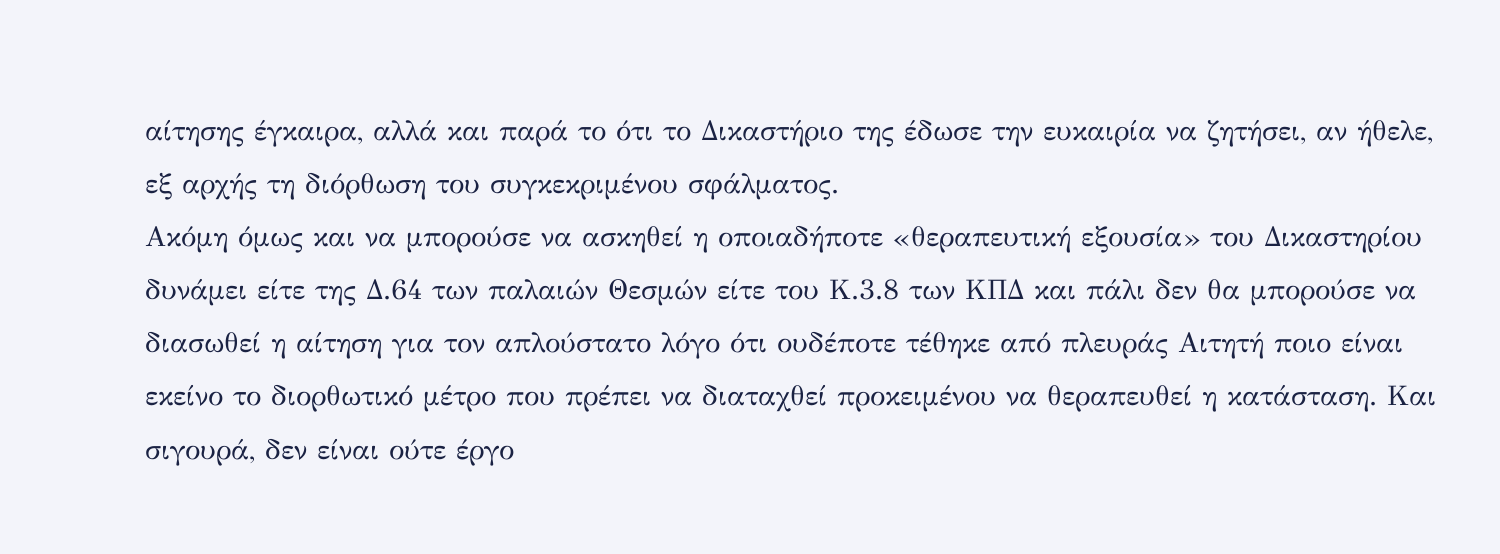αίτησης έγκαιρα, αλλά και παρά το ότι το Δικαστήριο της έδωσε την ευκαιρία να ζητήσει, αν ήθελε, εξ αρχής τη διόρθωση του συγκεκριμένου σφάλματος.
Ακόμη όμως και να μπορούσε να ασκηθεί η οποιαδήποτε «θεραπευτική εξουσία» του Δικαστηρίου δυνάμει είτε της Δ.64 των παλαιών Θεσμών είτε του Κ.3.8 των ΚΠΔ και πάλι δεν θα μπορούσε να διασωθεί η αίτηση για τον απλούστατο λόγο ότι ουδέποτε τέθηκε από πλευράς Αιτητή ποιο είναι εκείνο το διορθωτικό μέτρο που πρέπει να διαταχθεί προκειμένου να θεραπευθεί η κατάσταση. Και σιγουρά, δεν είναι ούτε έργο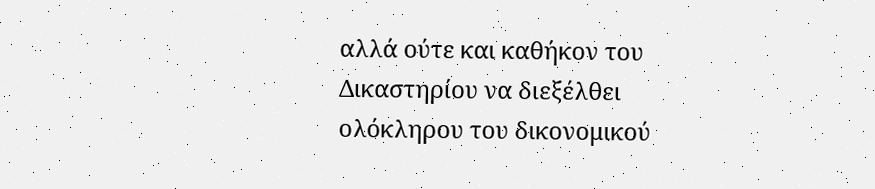αλλά ούτε και καθήκον του Δικαστηρίου να διεξέλθει ολόκληρου του δικονομικού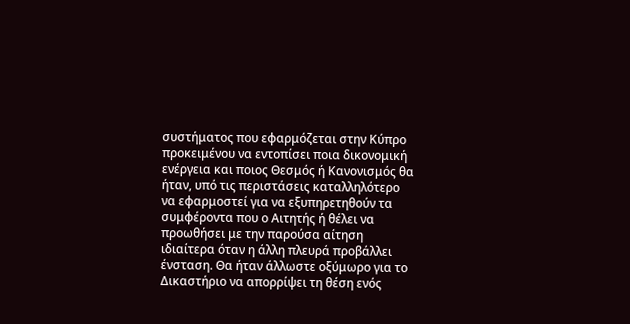συστήματος που εφαρμόζεται στην Κύπρο προκειμένου να εντοπίσει ποια δικονομική ενέργεια και ποιος Θεσμός ή Κανονισμός θα ήταν, υπό τις περιστάσεις καταλληλότερο να εφαρμοστεί για να εξυπηρετηθούν τα συμφέροντα που ο Αιτητής ή θέλει να προωθήσει με την παρούσα αίτηση ιδιαίτερα όταν η άλλη πλευρά προβάλλει ένσταση. Θα ήταν άλλωστε οξύμωρο για το Δικαστήριο να απορρίψει τη θέση ενός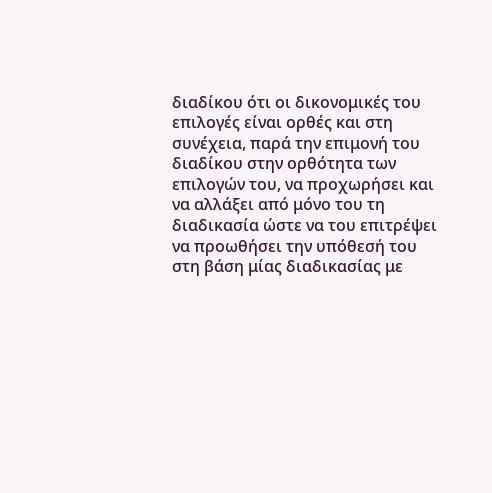διαδίκου ότι οι δικονομικές του επιλογές είναι ορθές και στη συνέχεια, παρά την επιμονή του διαδίκου στην ορθότητα των επιλογών του, να προχωρήσει και να αλλάξει από μόνο του τη διαδικασία ώστε να του επιτρέψει να προωθήσει την υπόθεσή του στη βάση μίας διαδικασίας με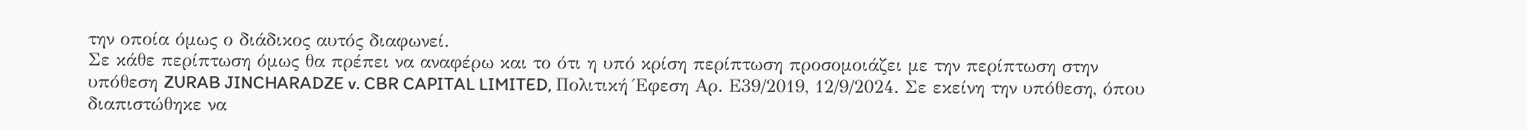την οποία όμως ο διάδικος αυτός διαφωνεί.
Σε κάθε περίπτωση όμως θα πρέπει να αναφέρω και το ότι η υπό κρίση περίπτωση προσομοιάζει με την περίπτωση στην υπόθεση ZURAB JINCHARADZE v. CBR CAPITAL LIMITED, Πολιτική Έφεση Αρ. Ε39/2019, 12/9/2024. Σε εκείνη την υπόθεση, όπου διαπιστώθηκε να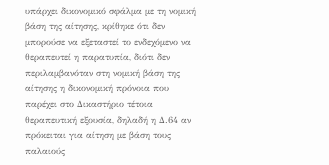υπάρχει δικονομικό σφάλμα με τη νομική βάση της αίτησης, κρίθηκε ότι δεν μπορούσε να εξεταστεί το ενδεχόμενο να θεραπευτεί η παρατυπία, διότι δεν περιλαμβανόταν στη νομική βάση της αίτησης η δικονομική πρόνοια που παρέχει στο Δικαστήριο τέτοια θεραπευτική εξουσία, δηλαδή η Δ.64 αν πρόκειται για αίτηση με βάση τους παλαιούς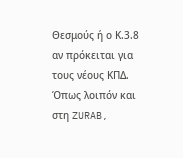Θεσμούς ή ο Κ.3.8 αν πρόκειται για τους νέους ΚΠΔ. Όπως λοιπόν και στη ZURAB,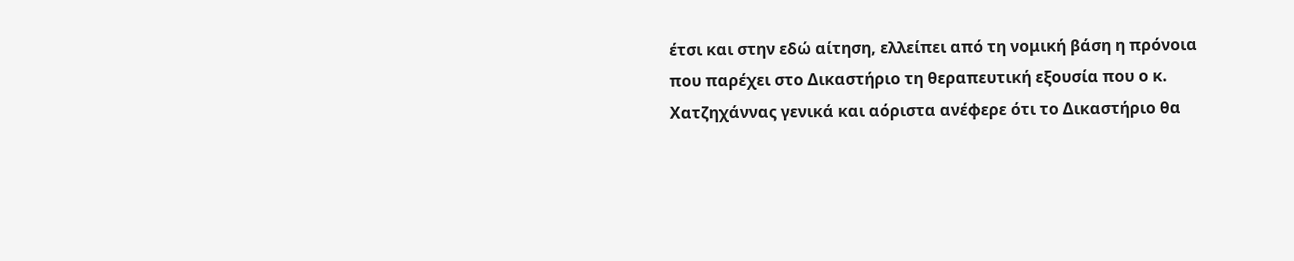έτσι και στην εδώ αίτηση, ελλείπει από τη νομική βάση η πρόνοια που παρέχει στο Δικαστήριο τη θεραπευτική εξουσία που ο κ. Χατζηχάννας γενικά και αόριστα ανέφερε ότι το Δικαστήριο θα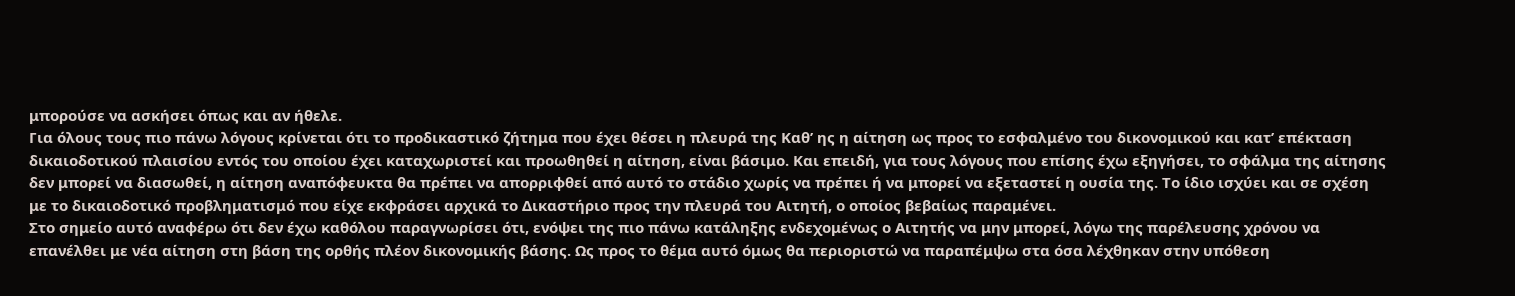μπορούσε να ασκήσει όπως και αν ήθελε.
Για όλους τους πιο πάνω λόγους κρίνεται ότι το προδικαστικό ζήτημα που έχει θέσει η πλευρά της Καθ’ ης η αίτηση ως προς το εσφαλμένο του δικονομικού και κατ’ επέκταση δικαιοδοτικού πλαισίου εντός του οποίου έχει καταχωριστεί και προωθηθεί η αίτηση, είναι βάσιμο. Και επειδή, για τους λόγους που επίσης έχω εξηγήσει, το σφάλμα της αίτησης δεν μπορεί να διασωθεί, η αίτηση αναπόφευκτα θα πρέπει να απορριφθεί από αυτό το στάδιο χωρίς να πρέπει ή να μπορεί να εξεταστεί η ουσία της. Το ίδιο ισχύει και σε σχέση με το δικαιοδοτικό προβληματισμό που είχε εκφράσει αρχικά το Δικαστήριο προς την πλευρά του Αιτητή, ο οποίος βεβαίως παραμένει.
Στο σημείο αυτό αναφέρω ότι δεν έχω καθόλου παραγνωρίσει ότι, ενόψει της πιο πάνω κατάληξης ενδεχομένως ο Αιτητής να μην μπορεί, λόγω της παρέλευσης χρόνου να επανέλθει με νέα αίτηση στη βάση της ορθής πλέον δικονομικής βάσης. Ως προς το θέμα αυτό όμως θα περιοριστώ να παραπέμψω στα όσα λέχθηκαν στην υπόθεση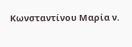Κωνσταντίνου Μαρία ν.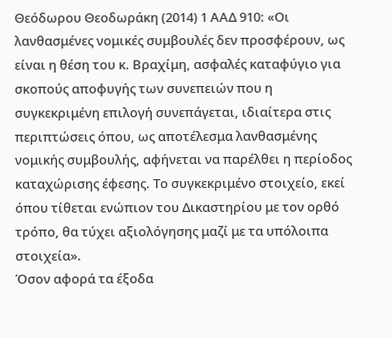Θεόδωρου Θεοδωράκη (2014) 1 ΑΑΔ 910: «Οι λανθασμένες νομικές συμβουλές δεν προσφέρουν, ως είναι η θέση του κ. Βραχίμη, ασφαλές καταφύγιο για σκοπούς αποφυγής των συνεπειών που η συγκεκριμένη επιλογή συνεπάγεται, ιδιαίτερα στις περιπτώσεις όπου, ως αποτέλεσμα λανθασμένης νομικής συμβουλής, αφήνεται να παρέλθει η περίοδος καταχώρισης έφεσης. Το συγκεκριμένο στοιχείο, εκεί όπου τίθεται ενώπιον του Δικαστηρίου με τον ορθό τρόπο, θα τύχει αξιολόγησης μαζί με τα υπόλοιπα στοιχεία».
Όσον αφορά τα έξοδα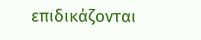επιδικάζονται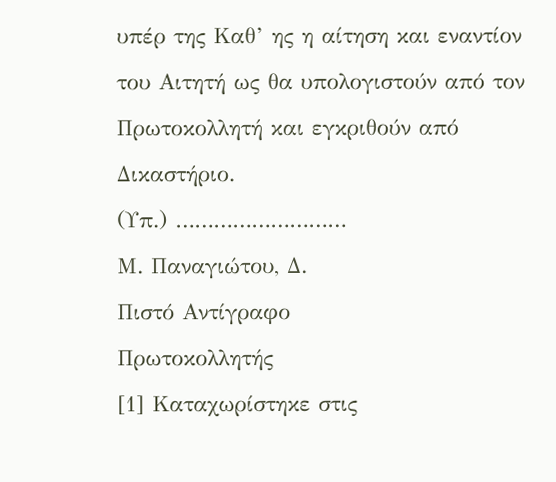υπέρ της Καθ’ ης η αίτηση και εναντίον του Αιτητή ως θα υπολογιστούν από τον Πρωτοκολλητή και εγκριθούν από Δικαστήριο.
(Υπ.) ………………………
Μ. Παναγιώτου, Δ.
Πιστό Αντίγραφο
Πρωτοκολλητής
[1] Καταχωρίστηκε στις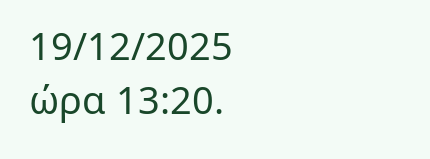19/12/2025 ώρα 13:20.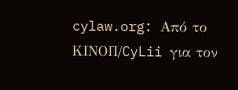cylaw.org: Από το ΚΙΝOΠ/CyLii για τον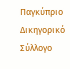Παγκύπριο Δικηγορικό Σύλλογο